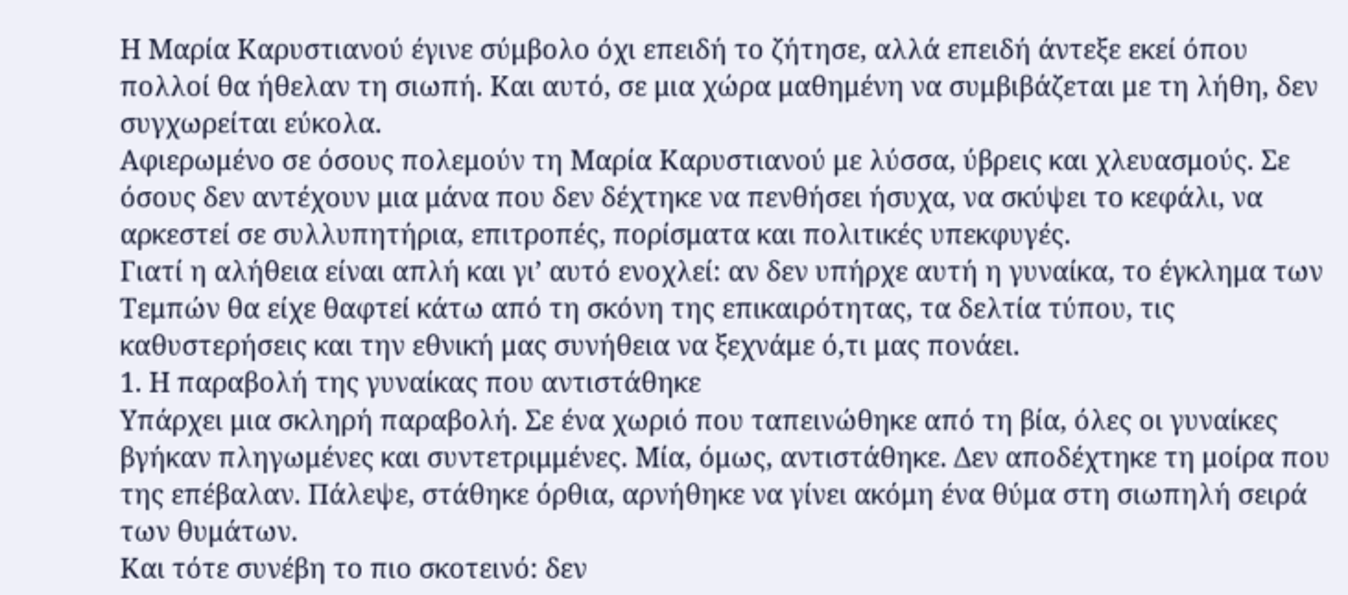Η Μαρία Καρυστιανού έγινε σύμβολο όχι επειδή το ζήτησε, αλλά επειδή άντεξε εκεί όπου πολλοί θα ήθελαν τη σιωπή. Και αυτό, σε μια χώρα μαθημένη να συμβιβάζεται με τη λήθη, δεν συγχωρείται εύκολα.
Αφιερωμένο σε όσους πολεμούν τη Μαρία Καρυστιανού με λύσσα, ύβρεις και χλευασμούς. Σε όσους δεν αντέχουν μια μάνα που δεν δέχτηκε να πενθήσει ήσυχα, να σκύψει το κεφάλι, να αρκεστεί σε συλλυπητήρια, επιτροπές, πορίσματα και πολιτικές υπεκφυγές.
Γιατί η αλήθεια είναι απλή και γι’ αυτό ενοχλεί: αν δεν υπήρχε αυτή η γυναίκα, το έγκλημα των Τεμπών θα είχε θαφτεί κάτω από τη σκόνη της επικαιρότητας, τα δελτία τύπου, τις καθυστερήσεις και την εθνική μας συνήθεια να ξεχνάμε ό,τι μας πονάει.
1. Η παραβολή της γυναίκας που αντιστάθηκε
Υπάρχει μια σκληρή παραβολή. Σε ένα χωριό που ταπεινώθηκε από τη βία, όλες οι γυναίκες βγήκαν πληγωμένες και συντετριμμένες. Μία, όμως, αντιστάθηκε. Δεν αποδέχτηκε τη μοίρα που της επέβαλαν. Πάλεψε, στάθηκε όρθια, αρνήθηκε να γίνει ακόμη ένα θύμα στη σιωπηλή σειρά των θυμάτων.
Και τότε συνέβη το πιο σκοτεινό: δεν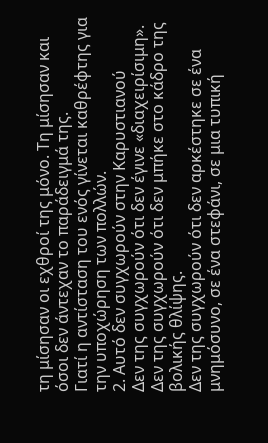τη μίσησαν οι εχθροί της μόνο. Τη μίσησαν και όσοι δεν άντεχαν το παράδειγμά της.
Γιατί η αντίσταση του ενός γίνεται καθρέφτης για την υποχώρηση των πολλών.
2. Αυτό δεν συγχωρούν στην Καρυστιανού
Δεν της συγχωρούν ότι δεν έγινε «διαχειρίσιμη».
Δεν της συγχωρούν ότι δεν μπήκε στο κάδρο της βολικής θλίψης.
Δεν της συγχωρούν ότι δεν αρκέστηκε σε ένα μνημόσυνο, σε ένα στεφάνι, σε μια τυπική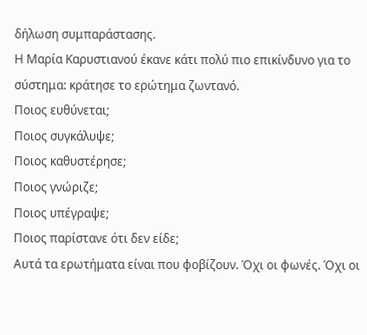δήλωση συμπαράστασης.
Η Μαρία Καρυστιανού έκανε κάτι πολύ πιο επικίνδυνο για το σύστημα: κράτησε το ερώτημα ζωντανό.
Ποιος ευθύνεται;
Ποιος συγκάλυψε;
Ποιος καθυστέρησε;
Ποιος γνώριζε;
Ποιος υπέγραψε;
Ποιος παρίστανε ότι δεν είδε;
Αυτά τα ερωτήματα είναι που φοβίζουν. Όχι οι φωνές. Όχι οι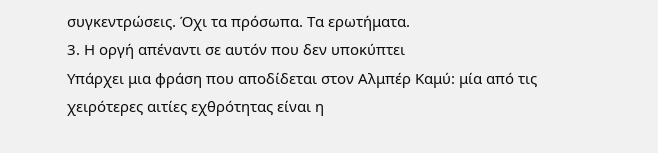συγκεντρώσεις. Όχι τα πρόσωπα. Τα ερωτήματα.
3. Η οργή απέναντι σε αυτόν που δεν υποκύπτει
Υπάρχει μια φράση που αποδίδεται στον Αλμπέρ Καμύ: μία από τις χειρότερες αιτίες εχθρότητας είναι η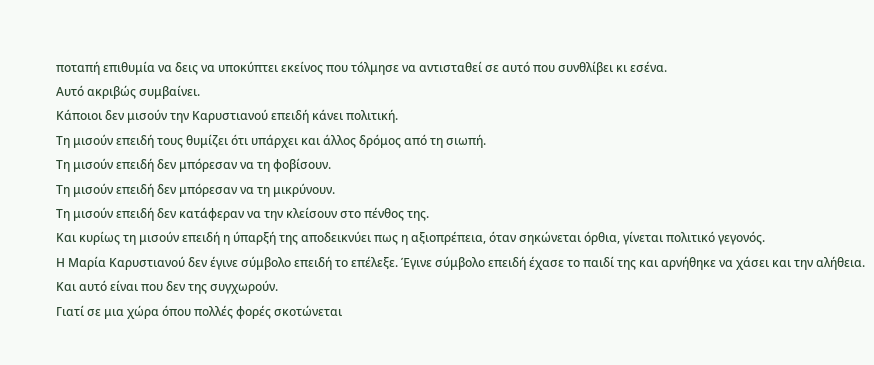ποταπή επιθυμία να δεις να υποκύπτει εκείνος που τόλμησε να αντισταθεί σε αυτό που συνθλίβει κι εσένα.
Αυτό ακριβώς συμβαίνει.
Κάποιοι δεν μισούν την Καρυστιανού επειδή κάνει πολιτική.
Τη μισούν επειδή τους θυμίζει ότι υπάρχει και άλλος δρόμος από τη σιωπή.
Τη μισούν επειδή δεν μπόρεσαν να τη φοβίσουν.
Τη μισούν επειδή δεν μπόρεσαν να τη μικρύνουν.
Τη μισούν επειδή δεν κατάφεραν να την κλείσουν στο πένθος της.
Και κυρίως τη μισούν επειδή η ύπαρξή της αποδεικνύει πως η αξιοπρέπεια, όταν σηκώνεται όρθια, γίνεται πολιτικό γεγονός.
Η Μαρία Καρυστιανού δεν έγινε σύμβολο επειδή το επέλεξε. Έγινε σύμβολο επειδή έχασε το παιδί της και αρνήθηκε να χάσει και την αλήθεια.
Και αυτό είναι που δεν της συγχωρούν.
Γιατί σε μια χώρα όπου πολλές φορές σκοτώνεται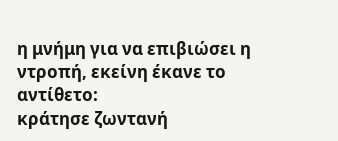η μνήμη για να επιβιώσει η ντροπή, εκείνη έκανε το αντίθετο:
κράτησε ζωντανή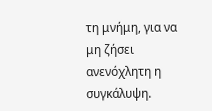τη μνήμη, για να μη ζήσει ανενόχλητη η συγκάλυψη.